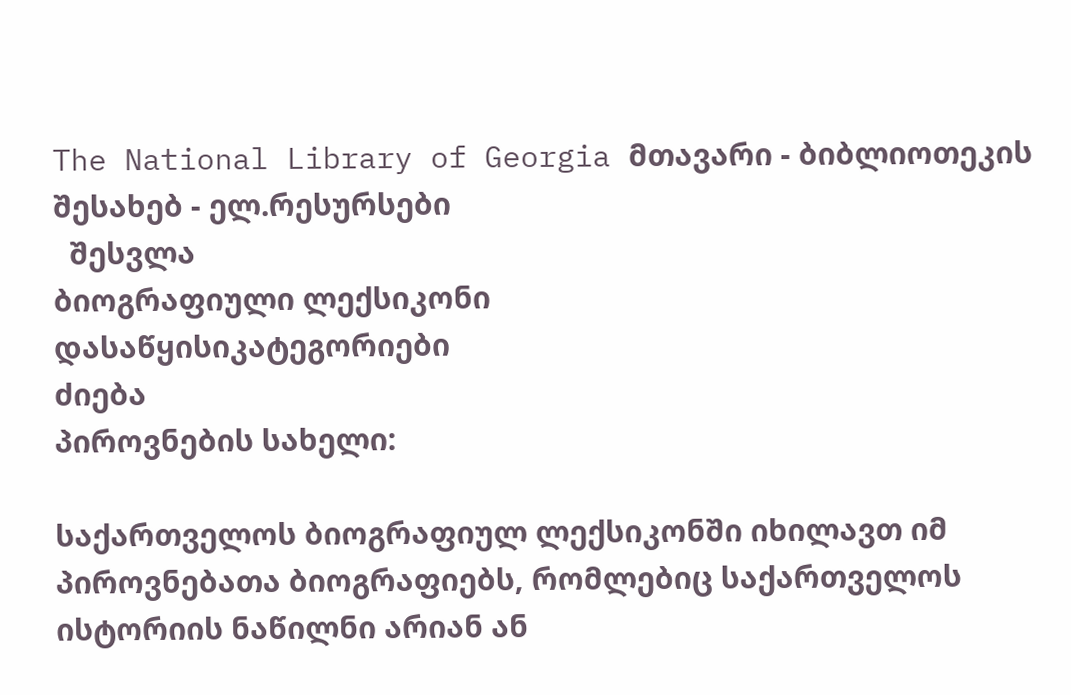The National Library of Georgia მთავარი - ბიბლიოთეკის შესახებ - ელ.რესურსები
  შესვლა
ბიოგრაფიული ლექსიკონი
დასაწყისიკატეგორიები
ძიება
პიროვნების სახელი:

საქართველოს ბიოგრაფიულ ლექსიკონში იხილავთ იმ პიროვნებათა ბიოგრაფიებს, რომლებიც საქართველოს ისტორიის ნაწილნი არიან ან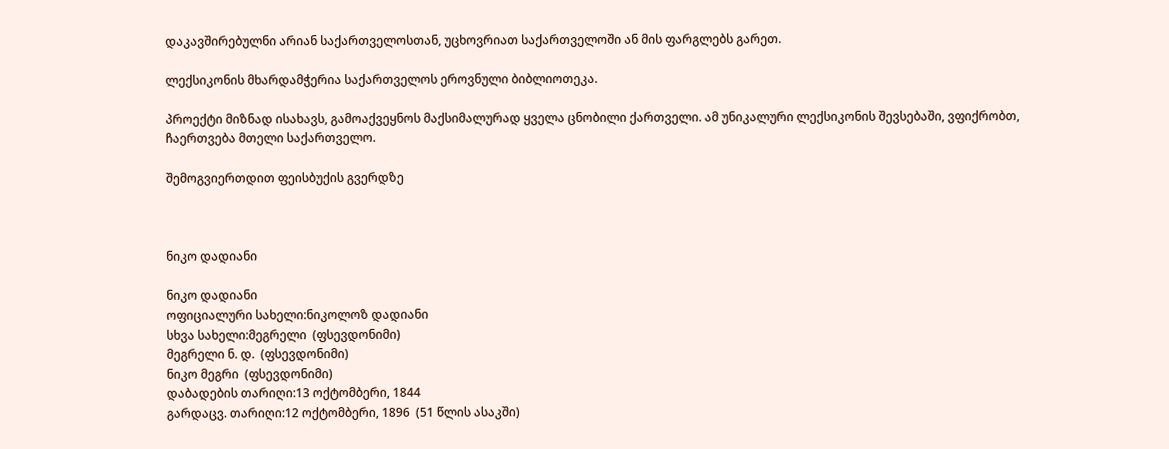დაკავშირებულნი არიან საქართველოსთან, უცხოვრიათ საქართველოში ან მის ფარგლებს გარეთ.

ლექსიკონის მხარდამჭერია საქართველოს ეროვნული ბიბლიოთეკა.

პროექტი მიზნად ისახავს, გამოაქვეყნოს მაქსიმალურად ყველა ცნობილი ქართველი. ამ უნიკალური ლექსიკონის შევსებაში, ვფიქრობთ, ჩაერთვება მთელი საქართველო.

შემოგვიერთდით ფეისბუქის გვერდზე



ნიკო დადიანი

ნიკო დადიანი
ოფიციალური სახელი:ნიკოლოზ დადიანი
სხვა სახელი:მეგრელი  (ფსევდონიმი)
მეგრელი ნ. დ.  (ფსევდონიმი)
ნიკო მეგრი  (ფსევდონიმი)
დაბადების თარიღი:13 ოქტომბერი, 1844
გარდაცვ. თარიღი:12 ოქტომბერი, 1896  (51 წლის ასაკში)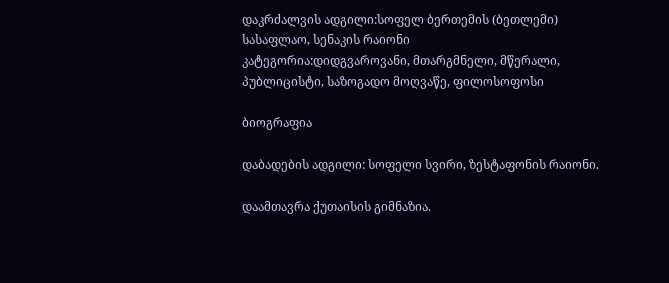დაკრძალვის ადგილი:სოფელ ბერთემის (ბეთლემი) სასაფლაო, სენაკის რაიონი
კატეგორია:დიდგვაროვანი, მთარგმნელი, მწერალი, პუბლიცისტი, საზოგადო მოღვაწე, ფილოსოფოსი

ბიოგრაფია

დაბადების ადგილი: სოფელი სვირი, ზესტაფონის რაიონი.

დაამთავრა ქუთაისის გიმნაზია.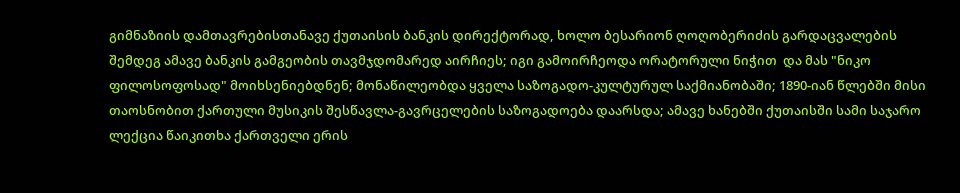გიმნაზიის დამთავრებისთანავე ქუთაისის ბანკის დირექტორად, ხოლო ბესარიონ ღოღობერიძის გარდაცვალების შემდეგ ამავე ბანკის გამგეობის თავმჯდომარედ აირჩიეს; იგი გამოირჩეოდა ორატორული ნიჭით  და მას "ნიკო ფილოსოფოსად" მოიხსენიებდნენ; მონაწილეობდა ყველა საზოგადო-კულტურულ საქმიანობაში; 1890-იან წლებში მისი თაოსნობით ქართული მუსიკის შესწავლა-გავრცელების საზოგადოება დაარსდა; ამავე ხანებში ქუთაისში სამი საჯარო ლექცია წაიკითხა ქართველი ერის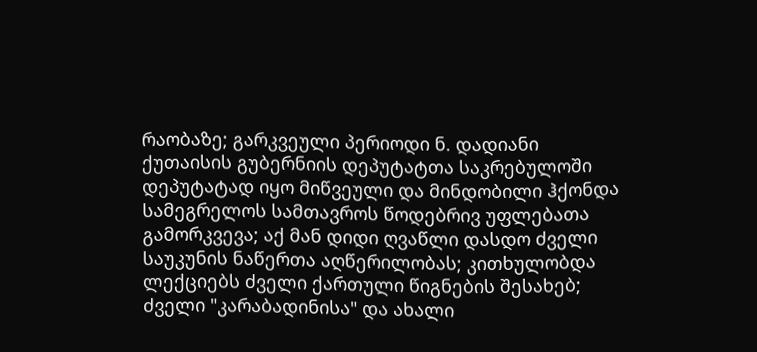რაობაზე; გარკვეული პერიოდი ნ. დადიანი ქუთაისის გუბერნიის დეპუტატთა საკრებულოში დეპუტატად იყო მიწვეული და მინდობილი ჰქონდა სამეგრელოს სამთავროს წოდებრივ უფლებათა გამორკვევა; აქ მან დიდი ღვაწლი დასდო ძველი საუკუნის ნაწერთა აღწერილობას; კითხულობდა ლექციებს ძველი ქართული წიგნების შესახებ; ძველი "კარაბადინისა" და ახალი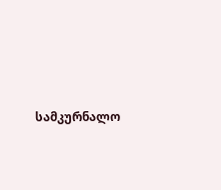სამკურნალო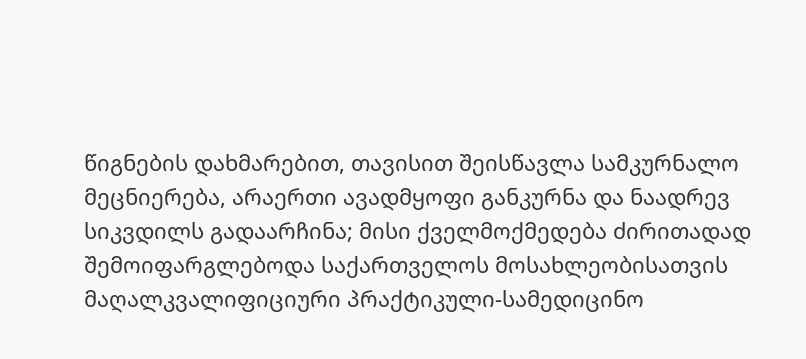წიგნების დახმარებით, თავისით შეისწავლა სამკურნალო მეცნიერება, არაერთი ავადმყოფი განკურნა და ნაადრევ სიკვდილს გადაარჩინა; მისი ქველმოქმედება ძირითადად შემოიფარგლებოდა საქართველოს მოსახლეობისათვის მაღალკვალიფიციური პრაქტიკული-სამედიცინო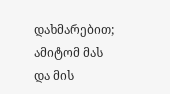დახმარებით; ამიტომ მას და მის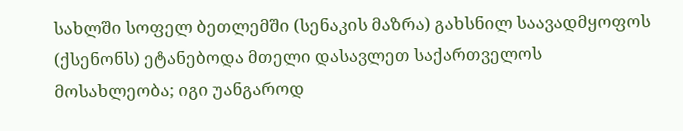სახლში სოფელ ბეთლემში (სენაკის მაზრა) გახსნილ საავადმყოფოს (ქსენონს) ეტანებოდა მთელი დასავლეთ საქართველოს მოსახლეობა; იგი უანგაროდ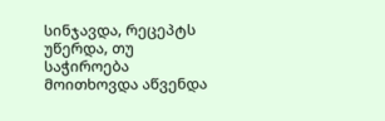სინჯავდა, რეცეპტს უწერდა, თუ საჭიროება მოითხოვდა აწვენდა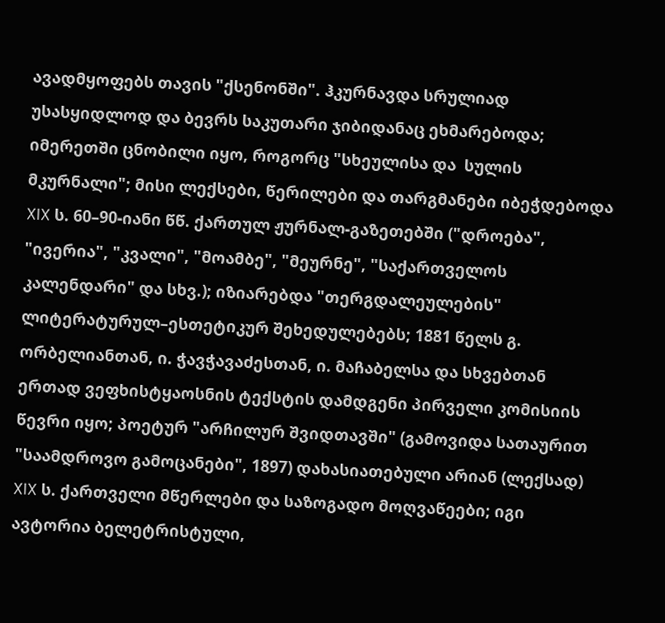ავადმყოფებს თავის "ქსენონში". ჰკურნავდა სრულიად უსასყიდლოდ და ბევრს საკუთარი ჯიბიდანაც ეხმარებოდა; იმერეთში ცნობილი იყო, როგორც "სხეულისა და  სულის მკურნალი"; მისი ლექსები, წერილები და თარგმანები იბეჭდებოდა XIX ს. 60–90-იანი წწ. ქართულ ჟურნალ-გაზეთებში ("დროება", "ივერია", "კვალი", "მოამბე", "მეურნე", "საქართველოს კალენდარი" და სხვ.); იზიარებდა "თერგდალეულების" ლიტერატურულ–ესთეტიკურ შეხედულებებს; 1881 წელს გ. ორბელიანთან, ი. ჭავჭავაძესთან, ი. მაჩაბელსა და სხვებთან ერთად ვეფხისტყაოსნის ტექსტის დამდგენი პირველი კომისიის წევრი იყო; პოეტურ "არჩილურ შვიდთავში" (გამოვიდა სათაურით "საამდროვო გამოცანები", 1897) დახასიათებული არიან (ლექსად) XIX ს. ქართველი მწერლები და საზოგადო მოღვაწეები; იგი ავტორია ბელეტრისტული,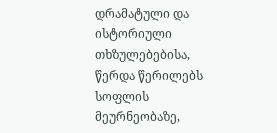დრამატული და ისტორიული თხზულებებისა, წერდა წერილებს სოფლის მეურნეობაზე,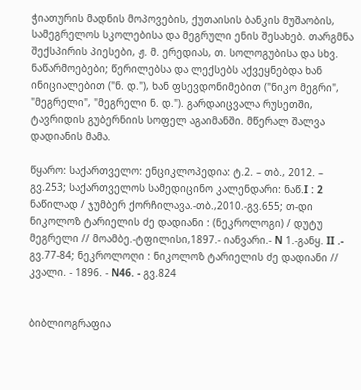ჭიათურის მადნის მოპოვების, ქუთაისის ბანკის მუშაობის, სამეგრელოს სკოლებისა და მეგრული ენის შესახებ. თარგმნა შექსპირის პიესები, ჟ. მ. ერედიას, თ. სოლოგუბისა და სხვ. ნაწარმოებები; წერილებსა და ლექსებს აქვეყნებდა ხან ინიციალებით ("ნ. დ."), ხან ფსევდონიმებით ("ნიკო მეგრი", "მეგრელი", "მეგრელი ნ. დ."). გარდაიცვალა რუსეთში, ტავრიდის გუბერნიის სოფელ აგაიმანში. მწერალ შალვა დადიანის მამა.

წყარო: საქართველო: ენციკლოპედია: ტ.2. – თბ., 2012. – გვ.253; საქართველოს სამედიცინო კალენდარი: ნაწ.I : 2 ნაწილად / ჯუმბერ ქორჩილავა.-თბ.,2010.-გვ.655; თ-დი ნიკოლოზ ტარიელის ძე დადიანი : (ნეკროლოგი) / დუტუ მეგრელი // მოამბე.-ტფილისი,1897.- იანვარი.- N 1.-განყ. II .- გვ.77-84; ნეკროლოღი : ნიკოლოზ ტარიელის ძე დადიანი // კვალი. - 1896. - N46. - გვ.824


ბიბლიოგრაფია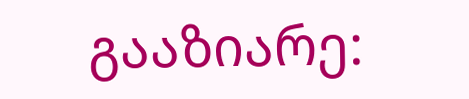გააზიარე: